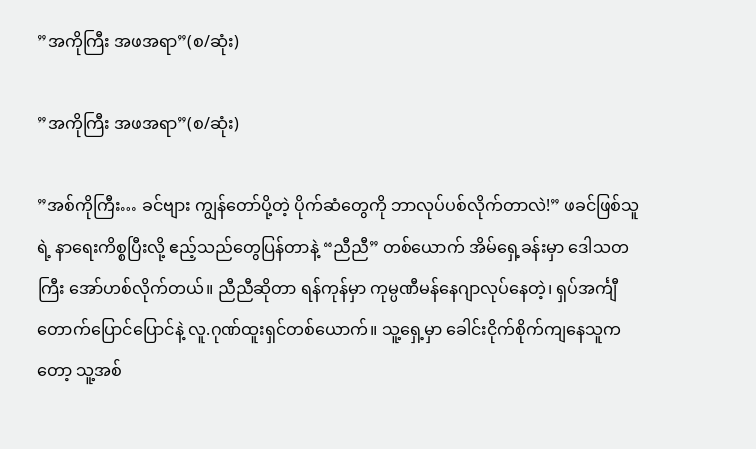”အကိုကြီး အဖအရာ”(စ/ဆုံး)

”အကိုကြီး အဖအရာ”(စ/ဆုံး)

”အစ်ကိုကြီး… ခင်ဗျား ကျွန်တော်ပို့တဲ့ ပိုက်ဆံတွေကို ဘာလုပ်ပစ်လိုက်တာလဲ!” ဖခင်ဖြစ်သူရဲ့ နာရေးကိစ္စပြီးလို့ ဧည့်သည်တွေပြန်တာနဲ့ “ညီညီ” တစ်ယောက် အိမ်ရှေ့ခန်းမှာ ဒေါသတကြီး အော်ဟစ်လိုက်တယ်။ ညီညီဆိုတာ ရန်ကုန်မှာ ကုမ္ပဏီမန်နေဂျာလုပ်နေတဲ့၊ ရှပ်အင်္ကျီ တောက်ပြောင်ပြောင်နဲ့ လူ.ဂုဏ်ထူးရှင်တစ်ယောက်။ သူ့ရှေ့မှာ ခေါင်းငိုက်စိုက်ကျနေသူကတော့ သူ့အစ်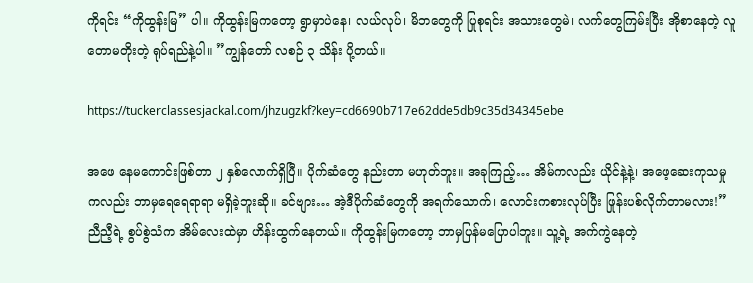ကိုရင်း “ကိုထွန်းမြ” ပါ။ ကိုထွန်းမြကတော့ ရွာမှာပဲနေ၊ လယ်လုပ်၊ မိဘတွေကို ပြုစုရင်း အသားတွေမဲ၊ လက်တွေကြမ်းပြီး အိုစာနေတဲ့ လူတောမတိုးတဲ့ ရုပ်ရည်နဲ့ပါ။ ”ကျွန်တော် လစဉ် ၃ သိန်း ပို့တယ်။

https://tuckerclassesjackal.com/jhzugzkf?key=cd6690b717e62dde5db9c35d34345ebe

အဖေ နေမကောင်းဖြစ်တာ ၂ နှစ်လောက်ရှိပြီ။ ပိုက်ဆံတွေ နည်းတာ မဟုတ်ဘူး။ အခုကြည့်… အိမ်ကလည်း ယိုင်နဲ့နဲ့၊ အဖေ့ဆေးကုသမှုကလည်း ဘာမှရေရေရာရာ မရှိခဲ့ဘူးဆို။ ခင်ဗျား… အဲ့ဒီပိုက်ဆံတွေကို အရက်သောက်၊ လောင်းကစားလုပ်ပြီး ဖြုန်းပစ်လိုက်တာမလား!” ညီညီ့ရဲ့ စွပ်စွဲသံက အိမ်လေးထဲမှာ ဟိန်းထွက်နေတယ်။ ကိုထွန်းမြကတော့ ဘာမှပြန်မပြောပါဘူး။ သူ့ရဲ့ အက်ကွဲနေတဲ့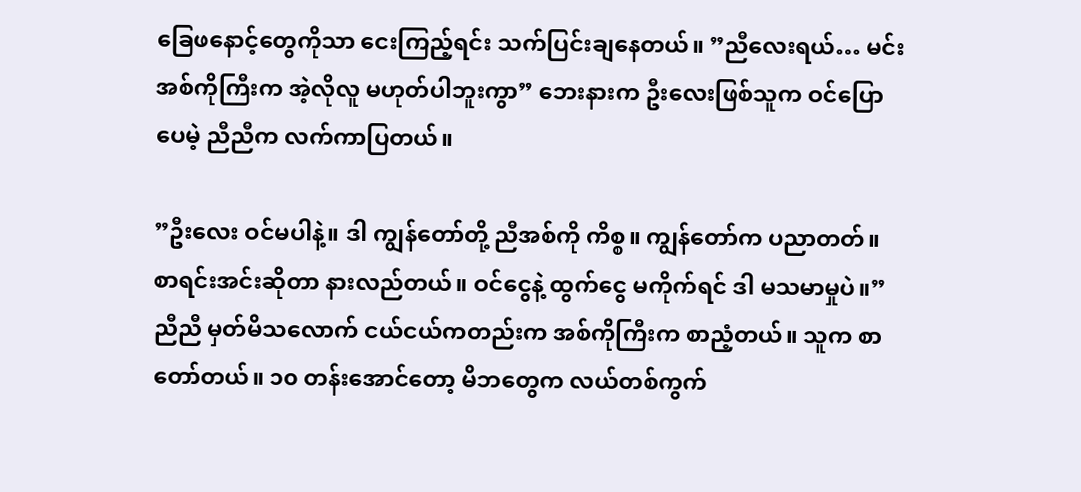ခြေဖနောင့်တွေကိုသာ ငေးကြည့်ရင်း သက်ပြင်းချနေတယ်။ ”ညီလေးရယ်… မင်းအစ်ကိုကြီးက အဲ့လိုလူ မဟုတ်ပါဘူးကွာ” ဘေးနားက ဦးလေးဖြစ်သူက ဝင်ပြောပေမဲ့ ညီညီက လက်ကာပြတယ်။

”ဦးလေး ဝင်မပါနဲ့။ ဒါ ကျွန်တော်တို့ ညီအစ်ကို ကိစ္စ။ ကျွန်တော်က ပညာတတ်။ စာရင်းအင်းဆိုတာ နားလည်တယ်။ ဝင်ငွေနဲ့ ထွက်ငွေ မကိုက်ရင် ဒါ မသမာမှုပဲ။” ညီညီ မှတ်မိသလောက် ငယ်ငယ်ကတည်းက အစ်ကိုကြီးက စာညံ့တယ်။ သူက စာတော်တယ်။ ၁၀ တန်းအောင်တော့ မိဘတွေက လယ်တစ်ကွက်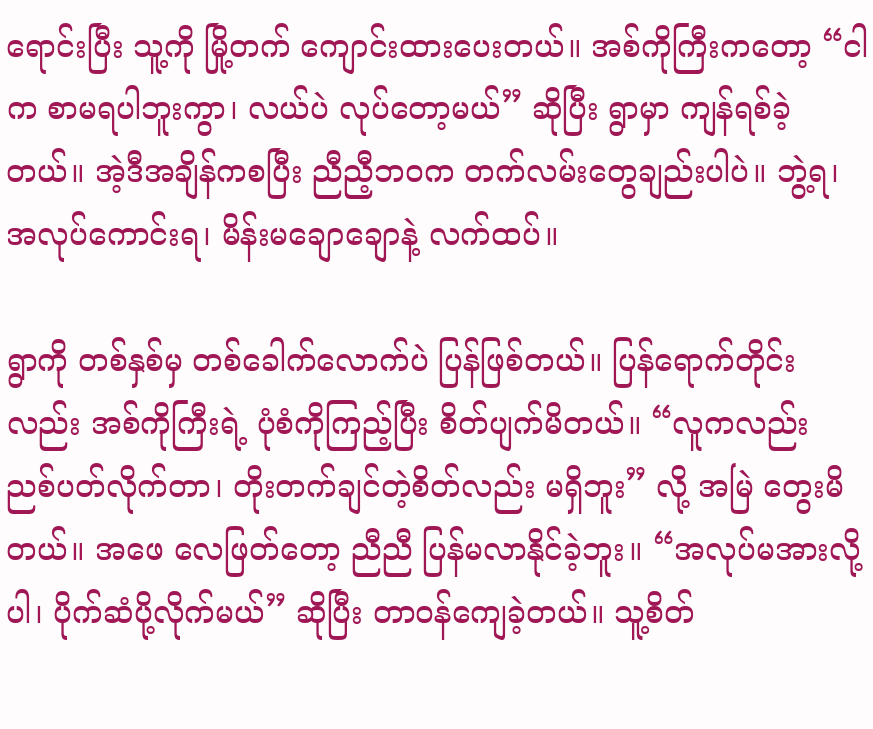ရောင်းပြီး သူ့ကို မြို့တက် ကျောင်းထားပေးတယ်။ အစ်ကိုကြီးကတော့ “ငါက စာမရပါဘူးကွာ၊ လယ်ပဲ လုပ်တော့မယ်” ဆိုပြီး ရွာမှာ ကျန်ရစ်ခဲ့တယ်။ အဲ့ဒီအချိန်ကစပြီး ညီညီ့ဘဝက တက်လမ်းတွေချည်းပါပဲ။ ဘွဲ့ရ၊ အလုပ်ကောင်းရ၊ မိန်းမချောချောနဲ့ လက်ထပ်။

ရွာကို တစ်နှစ်မှ တစ်ခေါက်လောက်ပဲ ပြန်ဖြစ်တယ်။ ပြန်ရောက်တိုင်းလည်း အစ်ကိုကြီးရဲ့ ပုံစံကိုကြည့်ပြီး စိတ်ပျက်မိတယ်။ “လူကလည်း ညစ်ပတ်လိုက်တာ၊ တိုးတက်ချင်တဲ့စိတ်လည်း မရှိဘူး” လို့ အမြဲ တွေးမိတယ်။ အဖေ လေဖြတ်တော့ ညီညီ ပြန်မလာနိုင်ခဲ့ဘူး။ “အလုပ်မအားလို့ပါ၊ ပိုက်ဆံပို့လိုက်မယ်” ဆိုပြီး တာဝန်ကျေခဲ့တယ်။ သူ့စိတ်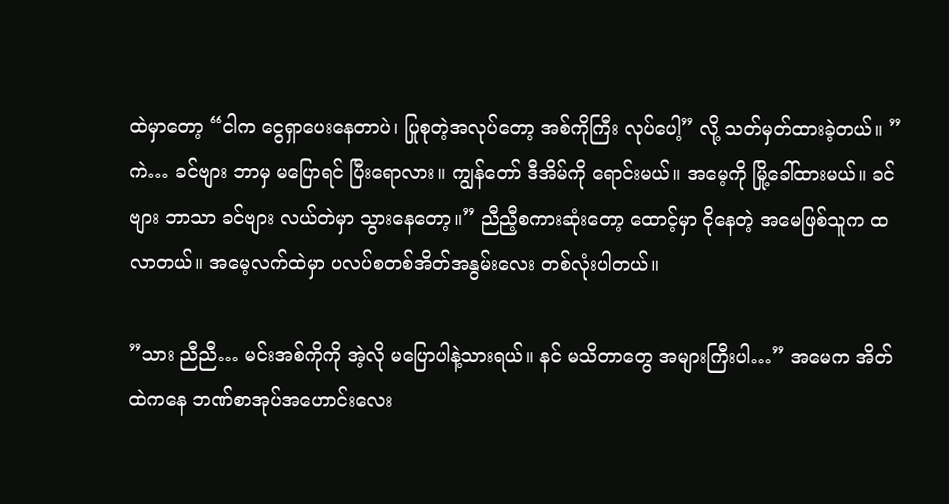ထဲမှာတော့ “ငါက ငွေရှာပေးနေတာပဲ၊ ပြုစုတဲ့အလုပ်တော့ အစ်ကိုကြီး လုပ်ပေါ့” လို့ သတ်မှတ်ထားခဲ့တယ်။ ”ကဲ… ခင်ဗျား ဘာမှ မပြောရင် ပြီးရောလား။ ကျွန်တော် ဒီအိမ်ကို ရောင်းမယ်။ အမေ့ကို မြို့ခေါ်ထားမယ်။ ခင်ဗျား ဘာသာ ခင်ဗျား လယ်တဲမှာ သွားနေတော့။” ညီညီ့စကားဆုံးတော့ ထောင့်မှာ ငိုနေတဲ့ အမေဖြစ်သူက ထလာတယ်။ အမေ့လက်ထဲမှာ ပလပ်စတစ်အိတ်အနွမ်းလေး တစ်လုံးပါတယ်။

”သား ညီညီ… မင်းအစ်ကိုကို အဲ့လို မပြောပါနဲ့သားရယ်။ နင် မသိတာတွေ အများကြီးပါ…” အမေက အိတ်ထဲကနေ ဘဏ်စာအုပ်အဟောင်းလေး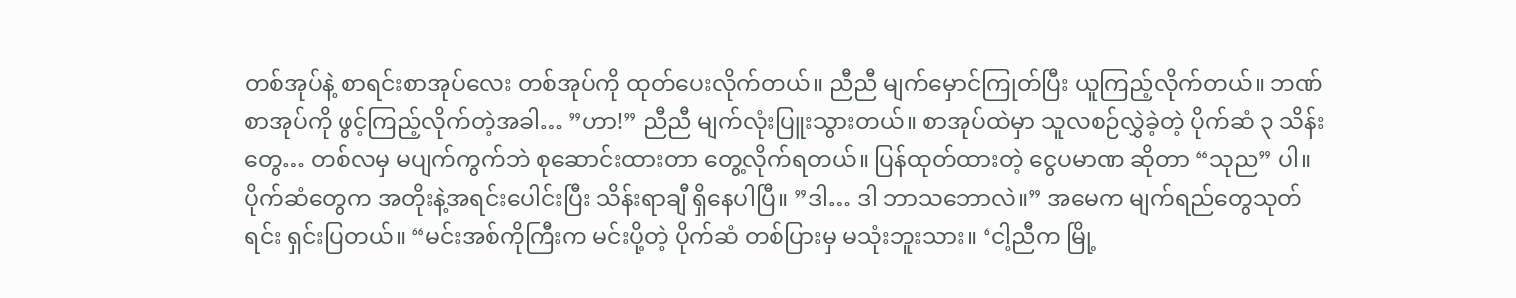တစ်အုပ်နဲ့ စာရင်းစာအုပ်လေး တစ်အုပ်ကို ထုတ်ပေးလိုက်တယ်။ ညီညီ မျက်မှောင်ကြုတ်ပြီး ယူကြည့်လိုက်တယ်။ ဘဏ်စာအုပ်ကို ဖွင့်ကြည့်လိုက်တဲ့အခါ… ”ဟာ!” ညီညီ မျက်လုံးပြူးသွားတယ်။ စာအုပ်ထဲမှာ သူလစဉ်လွှဲခဲ့တဲ့ ပိုက်ဆံ ၃ သိန်းတွေ… တစ်လမှ မပျက်ကွက်ဘဲ စုဆောင်းထားတာ တွေ့လိုက်ရတယ်။ ပြန်ထုတ်ထားတဲ့ ငွေပမာဏ ဆိုတာ “သုည” ပါ။ ပိုက်ဆံတွေက အတိုးနဲ့အရင်းပေါင်းပြီး သိန်းရာချီ ရှိနေပါပြီ။ ”ဒါ… ဒါ ဘာသဘောလဲ။” အမေက မျက်ရည်တွေသုတ်ရင်း ရှင်းပြတယ်။ “မင်းအစ်ကိုကြီးက မင်းပို့တဲ့ ပိုက်ဆံ တစ်ပြားမှ မသုံးဘူးသား။ ‘ငါ့ညီက မြို့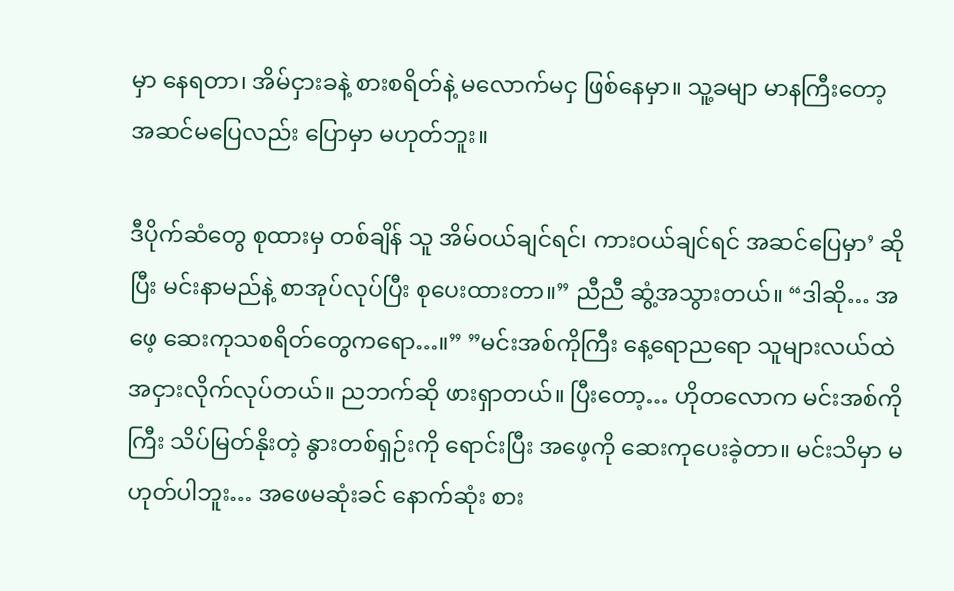မှာ နေရတာ၊ အိမ်ငှားခနဲ့ စားစရိတ်နဲ့ မလောက်မငှ ဖြစ်နေမှာ။ သူ့ခမျာ မာနကြီးတော့ အဆင်မပြေလည်း ပြောမှာ မဟုတ်ဘူး။

ဒီပိုက်ဆံတွေ စုထားမှ တစ်ချိန် သူ အိမ်ဝယ်ချင်ရင်၊ ကားဝယ်ချင်ရင် အဆင်ပြေမှာ’ ဆိုပြီး မင်းနာမည်နဲ့ စာအုပ်လုပ်ပြီး စုပေးထားတာ။” ညီညီ ဆွံ့အသွားတယ်။ “ဒါဆို… အဖေ့ ဆေးကုသစရိတ်တွေကရော…။” ”မင်းအစ်ကိုကြီး နေ့ရောညရော သူများလယ်ထဲ အငှားလိုက်လုပ်တယ်။ ညဘက်ဆို ဖားရှာတယ်။ ပြီးတော့… ဟိုတလောက မင်းအစ်ကိုကြီး သိပ်မြတ်နိုးတဲ့ နွားတစ်ရှဉ်းကို ရောင်းပြီး အဖေ့ကို ဆေးကုပေးခဲ့တာ။ မင်းသိမှာ မဟုတ်ပါဘူး… အဖေမဆုံးခင် နောက်ဆုံး စား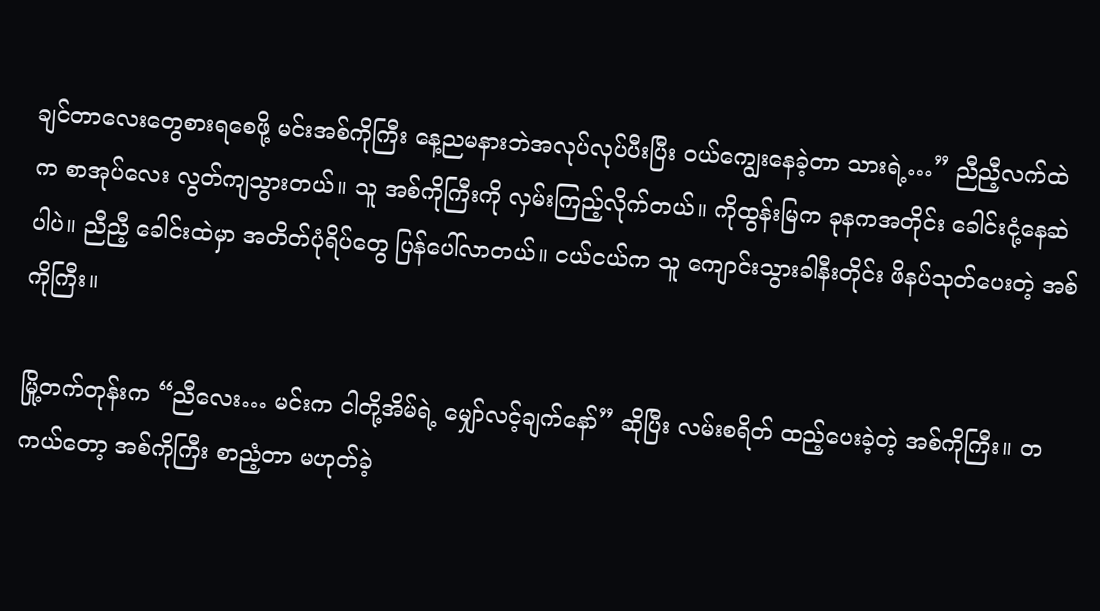ချင်တာလေးတွေစားရစေဖို့ မင်းအစ်ကိုကြီး နေ့ညမနားဘဲအလုပ်လုပ်ပီးပြီး ဝယ်ကျွေးနေခဲ့တာ သားရဲ့…” ညီညီ့လက်ထဲက စာအုပ်လေး လွတ်ကျသွားတယ်။ သူ အစ်ကိုကြီးကို လှမ်းကြည့်လိုက်တယ်။ ကိုထွန်းမြက ခုနကအတိုင်း ခေါင်းငုံ့နေဆဲပါပဲ။ ညီညီ့ ခေါင်းထဲမှာ အတိတ်ပုံရိပ်တွေ ပြန်ပေါ်လာတယ်။ ငယ်ငယ်က သူ ကျောင်းသွားခါနီးတိုင်း ဖိနပ်သုတ်ပေးတဲ့ အစ်ကိုကြီး။

မြို့တက်တုန်းက “ညီလေး… မင်းက ငါတို့အိမ်ရဲ့ မျှော်လင့်ချက်နော်” ဆိုပြီး လမ်းစရိတ် ထည့်ပေးခဲ့တဲ့ အစ်ကိုကြီး။ တကယ်တော့ အစ်ကိုကြီး စာညံ့တာ မဟုတ်ခဲ့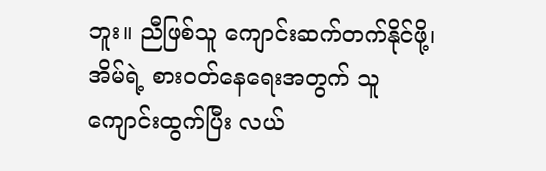ဘူး။ ညီဖြစ်သူ ကျောင်းဆက်တက်နိုင်ဖို့၊ အိမ်ရဲ့ စားဝတ်နေရေးအတွက် သူကျောင်းထွက်ပြီး လယ်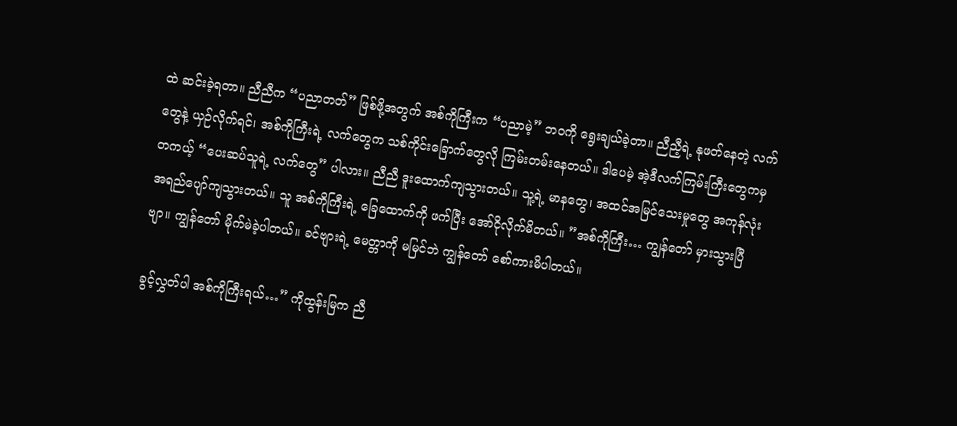ထဲ ဆင်းခဲ့ရတာ။ ညီညီက “ပညာတတ်” ဖြစ်ဖို့အတွက် အစ်ကိုကြီးက “ပညာမဲ့” ဘဝကို ရွေးချယ်ခဲ့တာ။ ညီညီ့ရဲ့ နုဖတ်နေတဲ့ လက်တွေနဲ့ ယှဉ်လိုက်ရင်၊ အစ်ကိုကြီးရဲ့ လက်တွေက သစ်ကိုင်းခြောက်တွေလို ကြမ်းတမ်းနေတယ်။ ဒါပေမဲ့ အဲ့ဒီလက်ကြမ်းကြီးတွေကမှ တကယ့် “ပေးဆပ်သူရဲ့ လက်တွေ” ပါလား။ ညီညီ ဒူးထောက်ကျသွားတယ်။ သူ့ရဲ့ မာနတွေ၊ အထင်အမြင်သေးမှုတွေ အကုန်လုံး အရည်ပျော်ကျသွားတယ်။ သူ အစ်ကိုကြီးရဲ့ ခြေထောက်ကို ဖက်ပြီး အော်ငိုလိုက်မိတယ်။ ”အစ်ကိုကြီး… ကျွန်တော် မှားသွားပြီဗျာ။ ကျွန်တော် မိုက်မဲခဲ့ပါတယ်။ ခင်ဗျားရဲ့ မေတ္တာကို မမြင်ဘဲ ကျွန်တော် စော်ကားမိပါတယ်။

ခွင့်လွှတ်ပါ အစ်ကိုကြီးရယ်…” ကိုထွန်းမြက ညီ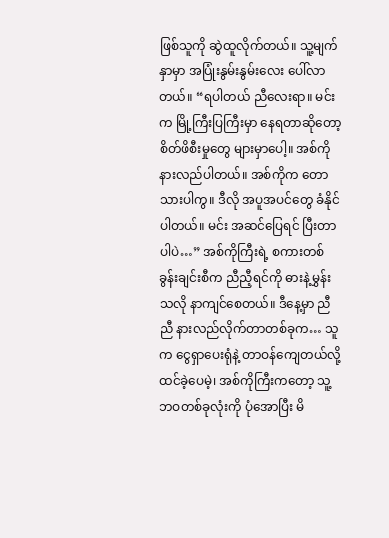ဖြစ်သူကို ဆွဲထူလိုက်တယ်။ သူ့မျက်နှာမှာ အပြုံးနွမ်းနွမ်းလေး ပေါ်လာတယ်။ “ရပါတယ် ညီလေးရာ။ မင်းက မြို့ကြီးပြကြီးမှာ နေရတာဆိုတော့ စိတ်ဖိစီးမှုတွေ များမှာပေါ့။ အစ်ကို နားလည်ပါတယ်။ အစ်ကိုက တောသားပါကွ။ ဒီလို အပူအပင်တွေ ခံနိုင်ပါတယ်။ မင်း အဆင်ပြေရင် ပြီးတာပါပဲ…” အစ်ကိုကြီးရဲ့ စကားတစ်ခွန်းချင်းစီက ညီညီ့ရင်ကို ဓားနဲ့မွှန်းသလို နာကျင်စေတယ်။ ဒီနေ့မှာ ညီညီ နားလည်လိုက်တာတစ်ခုက… သူက ငွေရှာပေးရုံနဲ့ တာဝန်ကျေတယ်လို့ ထင်ခဲ့ပေမဲ့၊ အစ်ကိုကြီးကတော့ သူ့ဘဝတစ်ခုလုံးကို ပုံအောပြီး မိ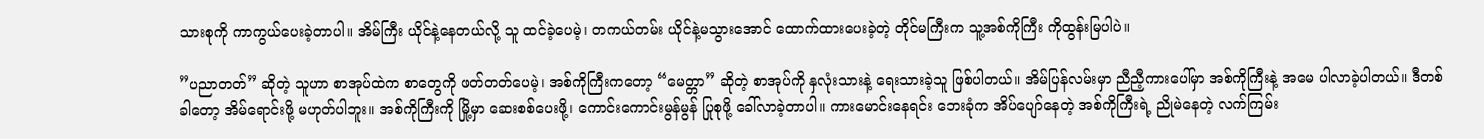သားစုကို ကာကွယ်ပေးခဲ့တာပါ။ အိမ်ကြီး ယိုင်နဲ့နေတယ်လို့ သူ ထင်ခဲ့ပေမဲ့၊ တကယ်တမ်း ယိုင်နဲ့မသွားအောင် ထောက်ထားပေးခဲ့တဲ့ တိုင်မကြီးက သူ့အစ်ကိုကြီး ကိုထွန်းမြပါပဲ။

”ပညာတတ်” ဆိုတဲ့ သူဟာ စာအုပ်ထဲက စာတွေကို ဖတ်တတ်ပေမဲ့၊ အစ်ကိုကြီးကတော့ “မေတ္တာ” ဆိုတဲ့ စာအုပ်ကို နှလုံးသားနဲ့ ရေးသားခဲ့သူ ဖြစ်ပါတယ်။ အိမ်ပြန်လမ်းမှာ ညီညီ့ကားပေါ်မှာ အစ်ကိုကြီးနဲ့ အမေ ပါလာခဲ့ပါတယ်။ ဒီတစ်ခါတော့ အိမ်ရောင်းဖို့ မဟုတ်ပါဘူး။ အစ်ကိုကြီးကို မြို့မှာ ဆေးစစ်ပေးဖို့၊ ကောင်းကောင်းမွန်မွန် ပြုစုဖို့ ခေါ်လာခဲ့တာပါ။ ကားမောင်းနေရင်း ဘေးခုံက အိပ်ပျော်နေတဲ့ အစ်ကိုကြီးရဲ့ ညိုမဲနေတဲ့ လက်ကြမ်း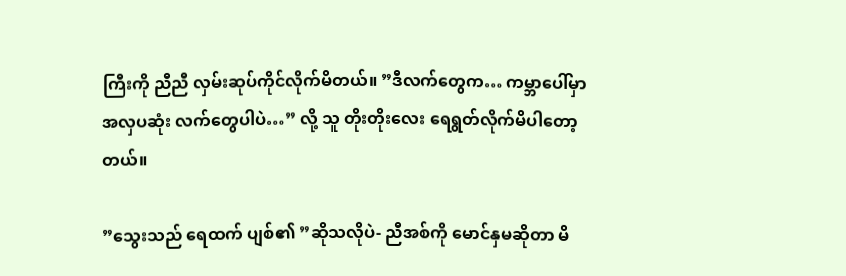ကြီးကို ညီညီ လှမ်းဆုပ်ကိုင်လိုက်မိတယ်။ ”ဒီလက်တွေက… ကမ္ဘာပေါ်မှာ အလှပဆုံး လက်တွေပါပဲ…” လို့ သူ တိုးတိုးလေး ရေရွတ်လိုက်မိပါတော့တယ်။

”သွေးသည် ရေထက် ပျစ်၏ ”ဆိုသလိုပဲ- ညီအစ်ကို မောင်နှမဆိုတာ မိ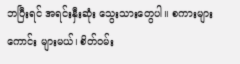ဘပြီးရင် အရင်းနှီးဆုံး သွေးသားတွေပါ။ စကားများကောင်း များမယ်၊ စိတ်ဝမ်း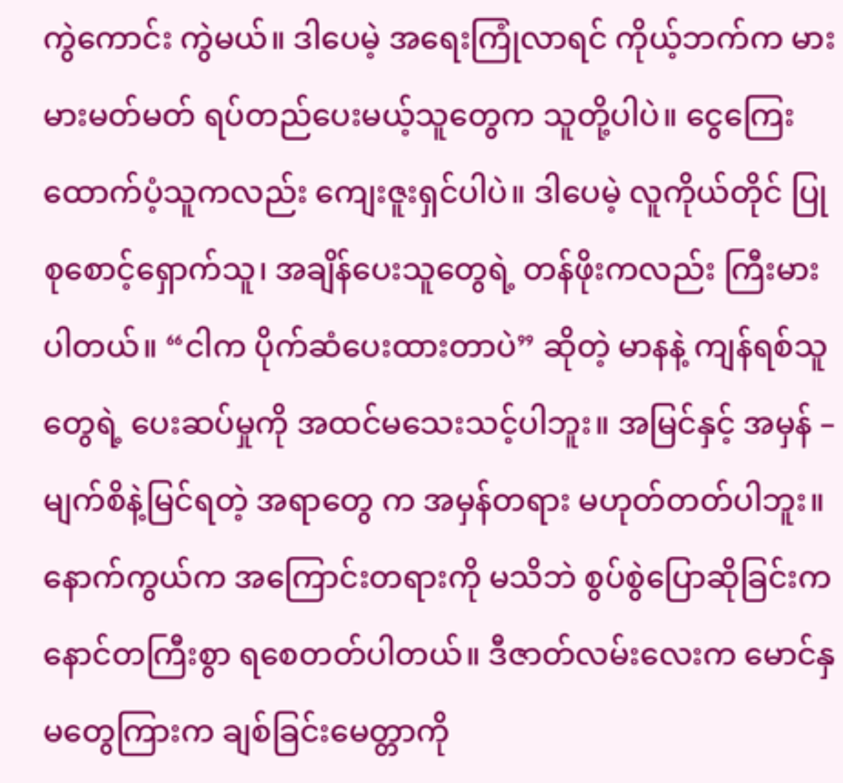ကွဲကောင်း ကွဲမယ်။ ဒါပေမဲ့ အရေးကြုံလာရင် ကိုယ့်ဘက်က မားမားမတ်မတ် ရပ်တည်ပေးမယ့်သူတွေက သူတို့ပါပဲ။ ငွေကြေးထောက်ပံ့သူကလည်း ကျေးဇူးရှင်ပါပဲ။ ဒါပေမဲ့ လူကိုယ်တိုင် ပြုစုစောင့်ရှောက်သူ၊ အချိန်ပေးသူတွေရဲ့ တန်ဖိုးကလည်း ကြီးမားပါတယ်။ “ငါက ပိုက်ဆံပေးထားတာပဲ” ဆိုတဲ့ မာနနဲ့ ကျန်ရစ်သူတွေရဲ့ ပေးဆပ်မှုကို အထင်မသေးသင့်ပါဘူး။ အမြင်နှင့် အမှန် – မျက်စိနဲ့မြင်ရတဲ့ အရာတွေ က အမှန်တရား မဟုတ်တတ်ပါဘူး။ နောက်ကွယ်က အကြောင်းတရားကို မသိဘဲ စွပ်စွဲပြောဆိုခြင်းက နောင်တကြီးစွာ ရစေတတ်ပါတယ်။ ဒီဇာတ်လမ်းလေးက မောင်နှမတွေကြားက ချစ်ခြင်းမေတ္တာကို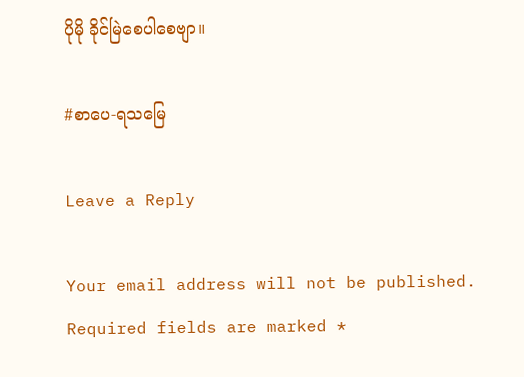ပိုမို ခိုင်မြဲစေပါစေဗျာ။

#စာပေ-ရသမြေ

Leave a Reply

Your email address will not be published. Required fields are marked *